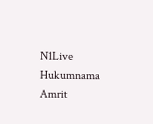N1Live Hukumnama Amrit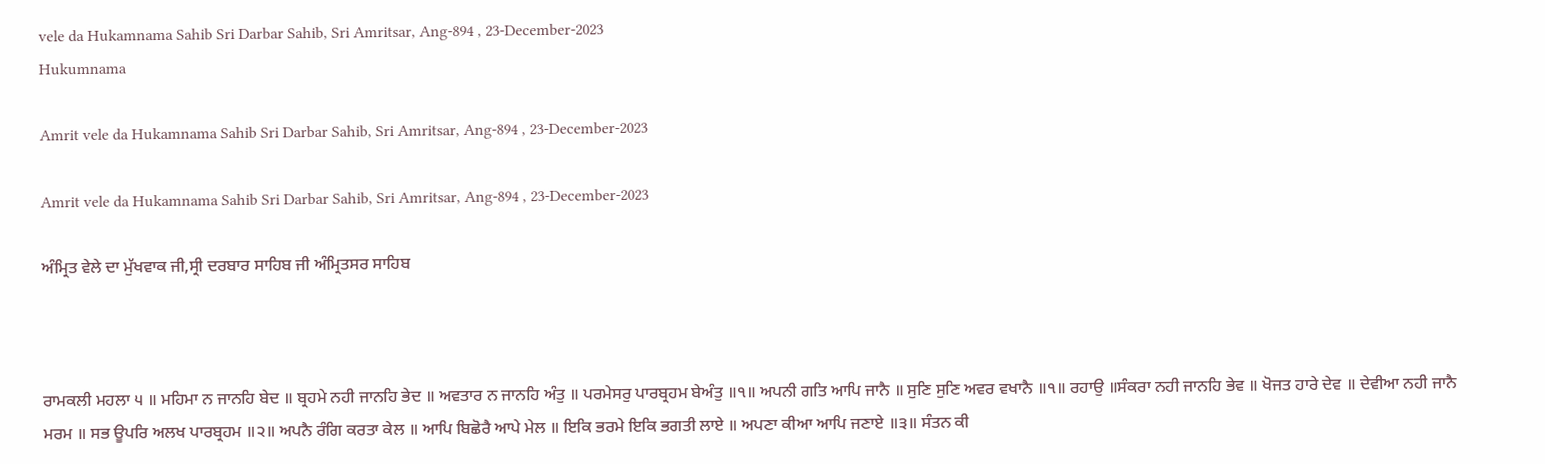vele da Hukamnama Sahib Sri Darbar Sahib, Sri Amritsar, Ang-894 , 23-December-2023
Hukumnama

Amrit vele da Hukamnama Sahib Sri Darbar Sahib, Sri Amritsar, Ang-894 , 23-December-2023

Amrit vele da Hukamnama Sahib Sri Darbar Sahib, Sri Amritsar, Ang-894 , 23-December-2023

ਅੰਮ੍ਰਿਤ ਵੇਲੇ ਦਾ ਮੁੱਖਵਾਕ ਜੀ,ਸ੍ਰੀ ਦਰਬਾਰ ਸਾਹਿਬ ਜੀ ਅੰਮ੍ਰਿਤਸਰ ਸਾਹਿਬ



ਰਾਮਕਲੀ ਮਹਲਾ ੫ ॥ ਮਹਿਮਾ ਨ ਜਾਨਹਿ ਬੇਦ ॥ ਬ੍ਰਹਮੇ ਨਹੀ ਜਾਨਹਿ ਭੇਦ ॥ ਅਵਤਾਰ ਨ ਜਾਨਹਿ ਅੰਤੁ ॥ ਪਰਮੇਸਰੁ ਪਾਰਬ੍ਰਹਮ ਬੇਅੰਤੁ ॥੧॥ ਅਪਨੀ ਗਤਿ ਆਪਿ ਜਾਨੈ ॥ ਸੁਣਿ ਸੁਣਿ ਅਵਰ ਵਖਾਨੈ ॥੧॥ ਰਹਾਉ ॥ਸੰਕਰਾ ਨਹੀ ਜਾਨਹਿ ਭੇਵ ॥ ਖੋਜਤ ਹਾਰੇ ਦੇਵ ॥ ਦੇਵੀਆ ਨਹੀ ਜਾਨੈ ਮਰਮ ॥ ਸਭ ਊਪਰਿ ਅਲਖ ਪਾਰਬ੍ਰਹਮ ॥੨॥ ਅਪਨੈ ਰੰਗਿ ਕਰਤਾ ਕੇਲ ॥ ਆਪਿ ਬਿਛੋਰੈ ਆਪੇ ਮੇਲ ॥ ਇਕਿ ਭਰਮੇ ਇਕਿ ਭਗਤੀ ਲਾਏ ॥ ਅਪਣਾ ਕੀਆ ਆਪਿ ਜਣਾਏ ॥੩॥ ਸੰਤਨ ਕੀ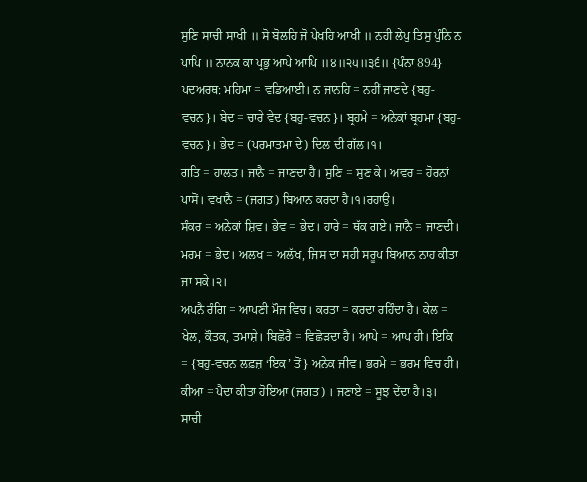ਸੁਣਿ ਸਾਚੀ ਸਾਖੀ ॥ ਸੋ ਬੋਲਹਿ ਜੋ ਪੇਖਹਿ ਆਖੀ ॥ ਨਹੀ ਲੇਪੁ ਤਿਸੁ ਪੁੰਨਿ ਨ ਪਾਪਿ ॥ ਨਾਨਕ ਕਾ ਪ੍ਰਭੁ ਆਪੇ ਆਪਿ ॥੪॥੨੫॥੩੬॥ {ਪੰਨਾ 894}
ਪਦਅਰਥ: ਮਹਿਮਾ = ਵਡਿਆਈ। ਨ ਜਾਨਹਿ = ਨਹੀਂ ਜਾਣਦੇ {ਬਹੁ-ਵਚਨ}। ਬੇਦ = ਚਾਰੇ ਵੇਦ {ਬਹੁ-ਵਚਨ}। ਬ੍ਰਹਮੇ = ਅਨੇਕਾਂ ਬ੍ਰਹਮਾ {ਬਹੁ-ਵਚਨ}। ਭੇਦ = (ਪਰਮਾਤਮਾ ਦੇ) ਦਿਲ ਦੀ ਗੱਲ।੧।
ਗਤਿ = ਹਾਲਤ। ਜਾਨੈ = ਜਾਣਦਾ ਹੈ। ਸੁਣਿ = ਸੁਣ ਕੇ। ਅਵਰ = ਹੋਰਨਾਂ ਪਾਸੋਂ। ਵਖਾਨੈ = (ਜਗਤ) ਬਿਆਨ ਕਰਦਾ ਹੈ।੧।ਰਹਾਉ।
ਸੰਕਰ = ਅਨੇਕਾਂ ਸ਼ਿਵ। ਭੇਵ = ਭੇਦ। ਹਾਰੇ = ਥੱਕ ਗਏ। ਜਾਨੈ = ਜਾਣਦੀ। ਮਰਮ = ਭੇਦ। ਅਲਖ = ਅਲੱਖ, ਜਿਸ ਦਾ ਸਹੀ ਸਰੂਪ ਬਿਆਨ ਨਾਹ ਕੀਤਾ ਜਾ ਸਕੇ।੨।
ਅਪਨੈ ਰੰਗਿ = ਆਪਣੀ ਮੌਜ ਵਿਚ। ਕਰਤਾ = ਕਰਦਾ ਰਹਿੰਦਾ ਹੈ। ਕੇਲ = ਖੇਲ, ਕੌਤਕ, ਤਮਾਸ਼ੇ। ਬਿਛੋਰੈ = ਵਿਛੋੜਦਾ ਹੈ। ਆਪੇ = ਆਪ ਹੀ। ਇਕਿ = {ਬਹੁ-ਵਚਨ ਲਫ਼ਜ਼ ‘ਇਕ’ ਤੋਂ} ਅਨੇਕ ਜੀਵ। ਭਰਮੇ = ਭਰਮ ਵਿਚ ਹੀ। ਕੀਆ = ਪੈਦਾ ਕੀਤਾ ਹੋਇਆ (ਜਗਤ) । ਜਣਾਏ = ਸੂਝ ਦੇਂਦਾ ਹੈ।੩।
ਸਾਚੀ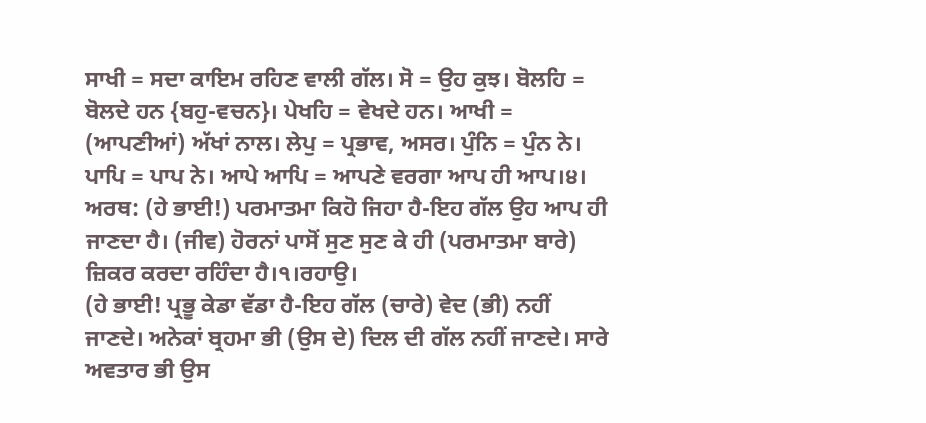ਸਾਖੀ = ਸਦਾ ਕਾਇਮ ਰਹਿਣ ਵਾਲੀ ਗੱਲ। ਸੋ = ਉਹ ਕੁਝ। ਬੋਲਹਿ = ਬੋਲਦੇ ਹਨ {ਬਹੁ-ਵਚਨ}। ਪੇਖਹਿ = ਵੇਖਦੇ ਹਨ। ਆਖੀ = (ਆਪਣੀਆਂ) ਅੱਖਾਂ ਨਾਲ। ਲੇਪੁ = ਪ੍ਰਭਾਵ, ਅਸਰ। ਪੁੰਨਿ = ਪੁੰਨ ਨੇ। ਪਾਪਿ = ਪਾਪ ਨੇ। ਆਪੇ ਆਪਿ = ਆਪਣੇ ਵਰਗਾ ਆਪ ਹੀ ਆਪ।੪।
ਅਰਥ: (ਹੇ ਭਾਈ!) ਪਰਮਾਤਮਾ ਕਿਹੋ ਜਿਹਾ ਹੈ-ਇਹ ਗੱਲ ਉਹ ਆਪ ਹੀ ਜਾਣਦਾ ਹੈ। (ਜੀਵ) ਹੋਰਨਾਂ ਪਾਸੋਂ ਸੁਣ ਸੁਣ ਕੇ ਹੀ (ਪਰਮਾਤਮਾ ਬਾਰੇ) ਜ਼ਿਕਰ ਕਰਦਾ ਰਹਿੰਦਾ ਹੈ।੧।ਰਹਾਉ।
(ਹੇ ਭਾਈ! ਪ੍ਰਭੂ ਕੇਡਾ ਵੱਡਾ ਹੈ-ਇਹ ਗੱਲ (ਚਾਰੇ) ਵੇਦ (ਭੀ) ਨਹੀਂ ਜਾਣਦੇ। ਅਨੇਕਾਂ ਬ੍ਰਹਮਾ ਭੀ (ਉਸ ਦੇ) ਦਿਲ ਦੀ ਗੱਲ ਨਹੀਂ ਜਾਣਦੇ। ਸਾਰੇ ਅਵਤਾਰ ਭੀ ਉਸ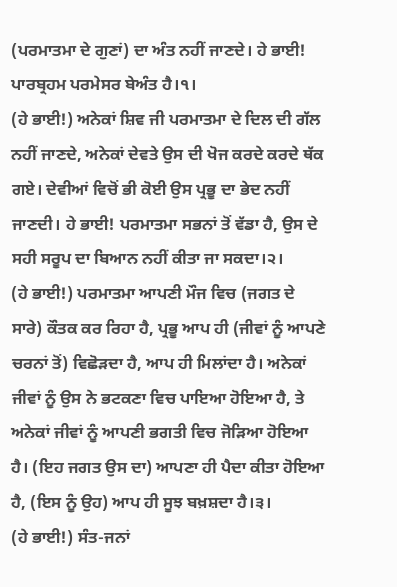(ਪਰਮਾਤਮਾ ਦੇ ਗੁਣਾਂ) ਦਾ ਅੰਤ ਨਹੀਂ ਜਾਣਦੇ। ਹੇ ਭਾਈ! ਪਾਰਬ੍ਰਹਮ ਪਰਮੇਸਰ ਬੇਅੰਤ ਹੈ।੧।
(ਹੇ ਭਾਈ!) ਅਨੇਕਾਂ ਸ਼ਿਵ ਜੀ ਪਰਮਾਤਮਾ ਦੇ ਦਿਲ ਦੀ ਗੱਲ ਨਹੀਂ ਜਾਣਦੇ, ਅਨੇਕਾਂ ਦੇਵਤੇ ਉਸ ਦੀ ਖੋਜ ਕਰਦੇ ਕਰਦੇ ਥੱਕ ਗਏ। ਦੇਵੀਆਂ ਵਿਚੋਂ ਭੀ ਕੋਈ ਉਸ ਪ੍ਰਭੂ ਦਾ ਭੇਦ ਨਹੀਂ ਜਾਣਦੀ। ਹੇ ਭਾਈ! ਪਰਮਾਤਮਾ ਸਭਨਾਂ ਤੋਂ ਵੱਡਾ ਹੈ, ਉਸ ਦੇ ਸਹੀ ਸਰੂਪ ਦਾ ਬਿਆਨ ਨਹੀਂ ਕੀਤਾ ਜਾ ਸਕਦਾ।੨।
(ਹੇ ਭਾਈ!) ਪਰਮਾਤਮਾ ਆਪਣੀ ਮੌਜ ਵਿਚ (ਜਗਤ ਦੇ ਸਾਰੇ) ਕੌਤਕ ਕਰ ਰਿਹਾ ਹੈ, ਪ੍ਰਭੂ ਆਪ ਹੀ (ਜੀਵਾਂ ਨੂੰ ਆਪਣੇ ਚਰਨਾਂ ਤੋਂ) ਵਿਛੋੜਦਾ ਹੈ, ਆਪ ਹੀ ਮਿਲਾਂਦਾ ਹੈ। ਅਨੇਕਾਂ ਜੀਵਾਂ ਨੂੰ ਉਸ ਨੇ ਭਟਕਣਾ ਵਿਚ ਪਾਇਆ ਹੋਇਆ ਹੈ, ਤੇ ਅਨੇਕਾਂ ਜੀਵਾਂ ਨੂੰ ਆਪਣੀ ਭਗਤੀ ਵਿਚ ਜੋੜਿਆ ਹੋਇਆ ਹੈ। (ਇਹ ਜਗਤ ਉਸ ਦਾ) ਆਪਣਾ ਹੀ ਪੈਦਾ ਕੀਤਾ ਹੋਇਆ ਹੈ, (ਇਸ ਨੂੰ ਉਹ) ਆਪ ਹੀ ਸੂਝ ਬਖ਼ਸ਼ਦਾ ਹੈ।੩।
(ਹੇ ਭਾਈ!) ਸੰਤ-ਜਨਾਂ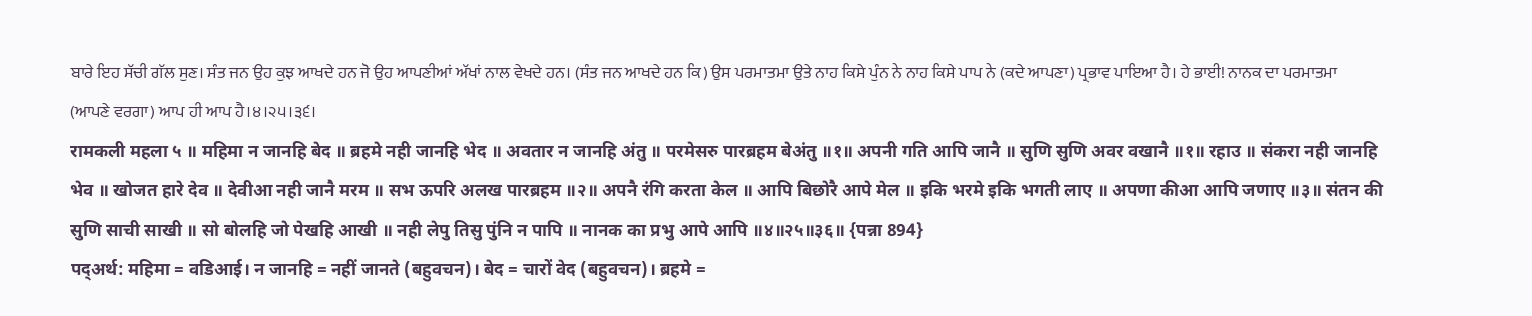ਬਾਰੇ ਇਹ ਸੱਚੀ ਗੱਲ ਸੁਣ। ਸੰਤ ਜਨ ਉਹ ਕੁਝ ਆਖਦੇ ਹਨ ਜੋ ਉਹ ਆਪਣੀਆਂ ਅੱਖਾਂ ਨਾਲ ਵੇਖਦੇ ਹਨ। (ਸੰਤ ਜਨ ਆਖਦੇ ਹਨ ਕਿ) ਉਸ ਪਰਮਾਤਮਾ ਉਤੇ ਨਾਹ ਕਿਸੇ ਪੁੰਨ ਨੇ ਨਾਹ ਕਿਸੇ ਪਾਪ ਨੇ (ਕਦੇ ਆਪਣਾ) ਪ੍ਰਭਾਵ ਪਾਇਆ ਹੈ। ਹੇ ਭਾਈ! ਨਾਨਕ ਦਾ ਪਰਮਾਤਮਾ (ਆਪਣੇ ਵਰਗਾ) ਆਪ ਹੀ ਆਪ ਹੈ।੪।੨੫।੩੬।
रामकली महला ५ ॥ महिमा न जानहि बेद ॥ ब्रहमे नही जानहि भेद ॥ अवतार न जानहि अंतु ॥ परमेसरु पारब्रहम बेअंतु ॥१॥ अपनी गति आपि जानै ॥ सुणि सुणि अवर वखानै ॥१॥ रहाउ ॥ संकरा नही जानहि भेव ॥ खोजत हारे देव ॥ देवीआ नही जानै मरम ॥ सभ ऊपरि अलख पारब्रहम ॥२॥ अपनै रंगि करता केल ॥ आपि बिछोरै आपे मेल ॥ इकि भरमे इकि भगती लाए ॥ अपणा कीआ आपि जणाए ॥३॥ संतन की सुणि साची साखी ॥ सो बोलहि जो पेखहि आखी ॥ नही लेपु तिसु पुंनि न पापि ॥ नानक का प्रभु आपे आपि ॥४॥२५॥३६॥ {पन्ना 894}
पद्अर्थ: महिमा = वडिआई। न जानहि = नहीं जानते (बहुवचन)। बेद = चारों वेद (बहुवचन)। ब्रहमे =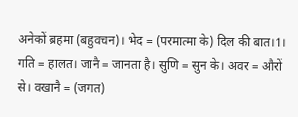अनेकों ब्रहमा (बहुवचन)। भेद = (परमात्मा के) दिल की बात।1।
गति = हालत। जानै = जानता है। सुणि = सुन के। अवर = औरों से। वखानै = (जगत)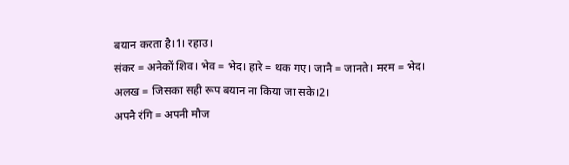बयान करता है।1। रहाउ।
संकर = अनेकों शिव। भेव = भेद। हारे = थक गए। जानै = जानते। मरम = भेद। अलख = जिसका सही रूप बयान ना किया जा सके।2।
अपनै रंगि = अपनी मौज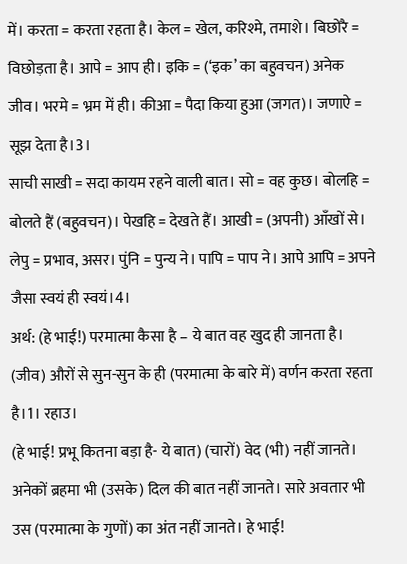में। करता = करता रहता है। केल = खेल, करिश्मे, तमाशे। बिछोरै = विछोड़ता है। आपे = आप ही। इकि = (‘इक’ का बहुवचन) अनेक जीव। भरमे = भ्रम में ही। कीआ = पैदा किया हुआ (जगत)। जणाऐ = सूझ देता है।3।
साची साखी = सदा कायम रहने वाली बात। सो = वह कुछ। बोलहि = बोलते हैं (बहुवचन)। पेखहि = देखते हैं। आखी = (अपनी) आँखों से। लेपु = प्रभाव, असर। पुंनि = पुन्य ने। पापि = पाप ने। आपे आपि = अपने जैसा स्वयं ही स्वयं।4।
अर्थ: (हे भाई!) परमात्मा कैसा है – ये बात वह खुद ही जानता है। (जीव) औरों से सुन-सुन के ही (परमात्मा के बारे में) वर्णन करता रहता है।1। रहाउ।
(हे भाई! प्रभू कितना बड़ा है- ये बात) (चारों) वेद (भी) नहीं जानते। अनेकों ब्रहमा भी (उसके) दिल की बात नहीं जानते। सारे अवतार भी उस (परमात्मा के गुणों) का अंत नहीं जानते। हे भाई!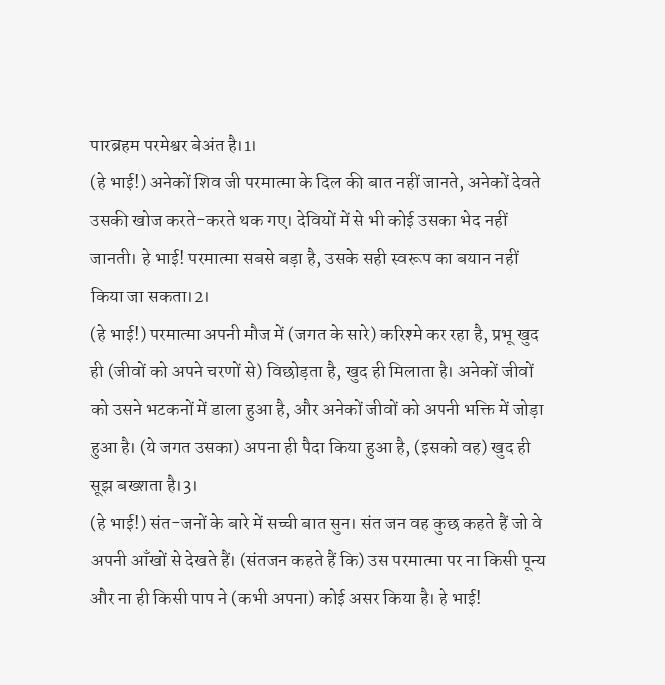पारब्रहम परमेश्वर बेअंत है।1।
(हे भाई!) अनेकों शिव जी परमात्मा के दिल की बात नहीं जानते, अनेकों देवते उसकी खोज करते-करते थक गए। देवियों में से भी कोई उसका भेद नहीं जानती। हे भाई! परमात्मा सबसे बड़ा है, उसके सही स्वरूप का बयान नहीं किया जा सकता।2।
(हे भाई!) परमात्मा अपनी मौज में (जगत के सारे) करिश्मे कर रहा है, प्रभू खुद ही (जीवों को अपने चरणों से) विछोड़ता है, खुद ही मिलाता है। अनेकों जीवों को उसने भटकनों में डाला हुआ है, और अनेकों जीवों को अपनी भक्ति में जोड़ा हुआ है। (ये जगत उसका) अपना ही पैदा किया हुआ है, (इसको वह) खुद ही सूझ बख्शता है।3।
(हे भाई!) संत-जनों के बारे में सच्ची बात सुन। संत जन वह कुछ कहते हैं जो वे अपनी आँखों से देखते हैं। (संतजन कहते हैं कि) उस परमात्मा पर ना किसी पून्य और ना ही किसी पाप ने (कभी अपना) कोई असर किया है। हे भाई!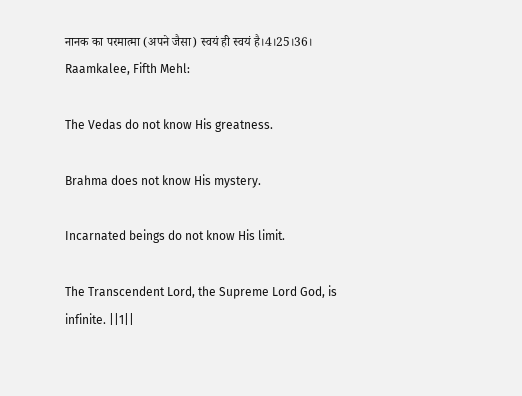नानक का परमात्मा (अपने जैसा) स्वयं ही स्वयं है।4।25।36।
Raamkalee, Fifth Mehl:

The Vedas do not know His greatness.

Brahma does not know His mystery.

Incarnated beings do not know His limit.

The Transcendent Lord, the Supreme Lord God, is infinite. ||1||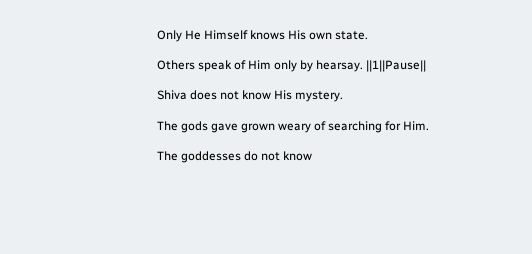Only He Himself knows His own state.

Others speak of Him only by hearsay. ||1||Pause||

Shiva does not know His mystery.

The gods gave grown weary of searching for Him.

The goddesses do not know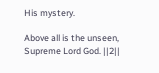His mystery.

Above all is the unseen, Supreme Lord God. ||2||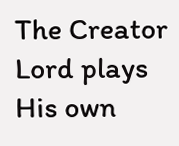The Creator Lord plays His own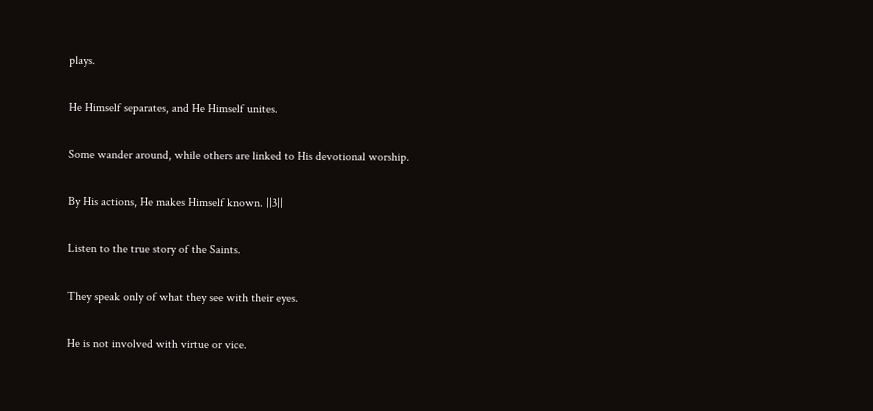plays.

He Himself separates, and He Himself unites.

Some wander around, while others are linked to His devotional worship.

By His actions, He makes Himself known. ||3||

Listen to the true story of the Saints.

They speak only of what they see with their eyes.

He is not involved with virtue or vice.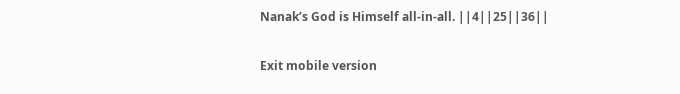Nanak’s God is Himself all-in-all. ||4||25||36||

Exit mobile version